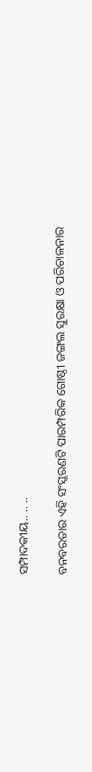ସମ୍ପାଦକୀୟ.. .. ..

ବନବରତାର ଏହି ସଂସ୍କରଣଟି ପାରମ୍ପରିକ ଗୋଷ୍ଠୀ ଜଙ୍ଗଲ ସୁରକ୍ଷା ଓ ପରିଚାଳନାର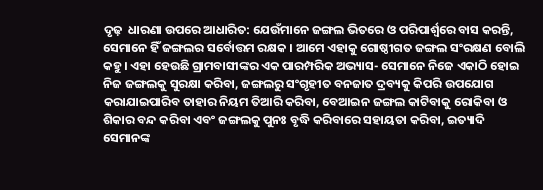ଦୃଢ଼  ଧାରଣା ଉପରେ ଆଧାରିତ: ଯେଉଁମାନେ ଜଙ୍ଗଲ ଭିତରେ ଓ ପରିପାର୍ଶ୍ୱରେ ବାସ କରନ୍ତି, ସେମାନେ ହିଁ ଜଙ୍ଗଲର ସର୍ବୋତ୍ତମ ରକ୍ଷକ । ଆମେ ଏହାକୁ ଗୋଷ୍ଠୀଗତ ଜଙ୍ଗଲ ସଂରକ୍ଷଣ ବୋଲି କହୁ । ଏହା ହେଉଛି ଗ୍ରାମବାସୀଙ୍କର ଏକ ପାରମ୍ପରିକ ଅଭ୍ୟାସ- ସେମାନେ ନିଜେ ଏକାଠି ହୋଇ ନିଜ ଜଙ୍ଗଲକୁ ସୁରକ୍ଷା କରିବା, ଜଙ୍ଗଲରୁ ସଂଗୃହୀତ ବନଜାତ ଦ୍ରବ୍ୟକୁ କିପରି ଉପଯୋଗ କରାଯାଇପାରିବ ତାହାର ନିୟମ ତିଆରି କରିବା, ବେଆଇନ ଜଙ୍ଗଲ କାଟିବାକୁ ରୋକିବା ଓ ଶିକାର ବନ୍ଦ କରିବା ଏବଂ ଜଙ୍ଗଲକୁ ପୁନଃ ବୃଦ୍ଧି କରିବାରେ ସହାୟତା କରିବା, ଇତ୍ୟାଦି ସେମାନଙ୍କ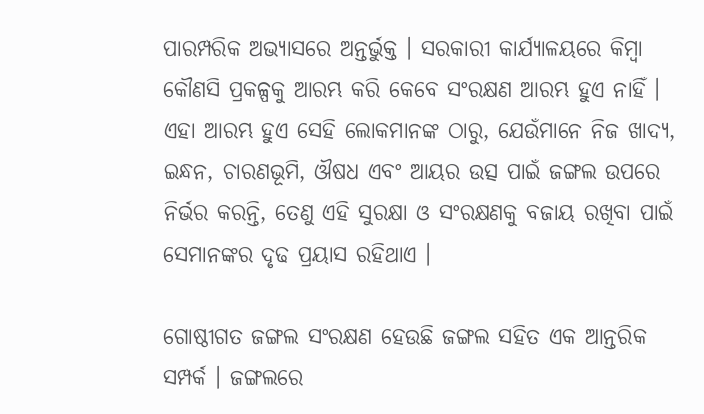ପାରମ୍ପରିକ ଅଭ୍ୟାସରେ ଅନ୍ତର୍ଭୁକ୍ତ । ସରକାରୀ କାର୍ଯ୍ୟାଳୟରେ କିମ୍ବା କୌଣସି ପ୍ରକଳ୍ପକୁ ଆରମ୍ଭ କରି କେବେ ସଂରକ୍ଷଣ ଆରମ୍ଭ ହୁଏ ନାହିଁ । ଏହା ଆରମ୍ଭ ହୁଏ ସେହି ଲୋକମାନଙ୍କ ଠାରୁ, ଯେଉଁମାନେ ନିଜ ଖାଦ୍ୟ, ଇନ୍ଧନ, ଚାରଣଭୂମି, ଔଷଧ ଏବଂ ଆୟର ଉତ୍ସ ପାଇଁ ଜଙ୍ଗଲ ଉପରେ ନିର୍ଭର କରନ୍ତି, ତେଣୁ ଏହି ସୁରକ୍ଷା ଓ ସଂରକ୍ଷଣକୁ ବଜାୟ ରଖିବା ପାଇଁ ସେମାନଙ୍କର ଦୃଢ ପ୍ରୟାସ ରହିଥାଏ ।

ଗୋଷ୍ଠୀଗତ ଜଙ୍ଗଲ ସଂରକ୍ଷଣ ହେଉଛି ଜଙ୍ଗଲ ସହିତ ଏକ ଆନ୍ତରିକ ସମ୍ପର୍କ । ଜଙ୍ଗଲରେ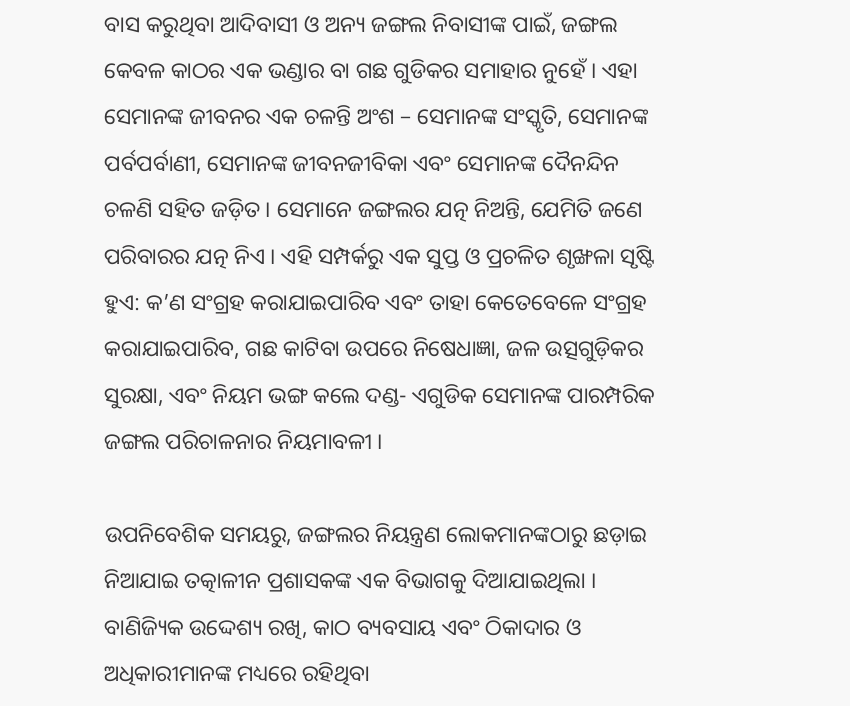ବାସ କରୁଥିବା ଆଦିବାସୀ ଓ ଅନ୍ୟ ଜଙ୍ଗଲ ନିବାସୀଙ୍କ ପାଇଁ, ଜଙ୍ଗଲ କେବଳ କାଠର ଏକ ଭଣ୍ଡାର ବା ଗଛ ଗୁଡିକର ସମାହାର ନୁହେଁ । ଏହା ସେମାନଙ୍କ ଜୀବନର ଏକ ଚଳନ୍ତି ଅଂଶ – ସେମାନଙ୍କ ସଂସ୍କୃତି, ସେମାନଙ୍କ ପର୍ବପର୍ବାଣୀ, ସେମାନଙ୍କ ଜୀବନଜୀବିକା ଏବଂ ସେମାନଙ୍କ ଦୈନନ୍ଦିନ ଚଳଣି ସହିତ ଜଡ଼ିତ । ସେମାନେ ଜଙ୍ଗଲର ଯତ୍ନ ନିଅନ୍ତି, ଯେମିତି ଜଣେ ପରିବାରର ଯତ୍ନ ନିଏ । ଏହି ସମ୍ପର୍କରୁ ଏକ ସୁପ୍ତ ଓ ପ୍ରଚଳିତ ଶୃଙ୍ଖଳା ସୃଷ୍ଟି ହୁଏ: କ’ଣ ସଂଗ୍ରହ କରାଯାଇପାରିବ ଏବଂ ତାହା କେତେବେଳେ ସଂଗ୍ରହ କରାଯାଇପାରିବ, ଗଛ କାଟିବା ଉପରେ ନିଷେଧାଜ୍ଞା, ଜଳ ଉତ୍ସଗୁଡ଼ିକର ସୁରକ୍ଷା, ଏବଂ ନିୟମ ଭଙ୍ଗ କଲେ ଦଣ୍ଡ- ଏଗୁଡିକ ସେମାନଙ୍କ ପାରମ୍ପରିକ ଜଙ୍ଗଲ ପରିଚାଳନାର ନିୟମାବଳୀ ।

ଉପନିବେଶିକ ସମୟରୁ, ଜଙ୍ଗଲର ନିୟନ୍ତ୍ରଣ ଲୋକମାନଙ୍କଠାରୁ ଛଡ଼ାଇ ନିଆଯାଇ ତତ୍କାଳୀନ ପ୍ରଶାସକଙ୍କ ଏକ ବିଭାଗକୁ ଦିଆଯାଇଥିଲା । ବାଣିଜ୍ୟିକ ଉଦ୍ଦେଶ୍ୟ ରଖି, କାଠ ବ୍ୟବସାୟ ଏବଂ ଠିକାଦାର ଓ ଅଧିକାରୀମାନଙ୍କ ମଧ୍ୟରେ ରହିଥିବା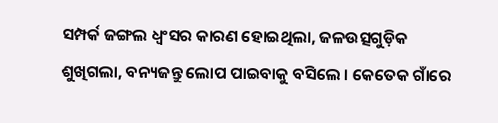ସମ୍ପର୍କ ଜଙ୍ଗଲ ଧ୍ୱଂସର କାରଣ ହୋଇଥିଲା, ଜଳଉତ୍ସଗୁଡ଼ିକ ଶୁଖିଗଲା, ବନ୍ୟଜନ୍ତୁ ଲୋପ ପାଇବାକୁ ବସିଲେ । କେତେକ ଗାଁରେ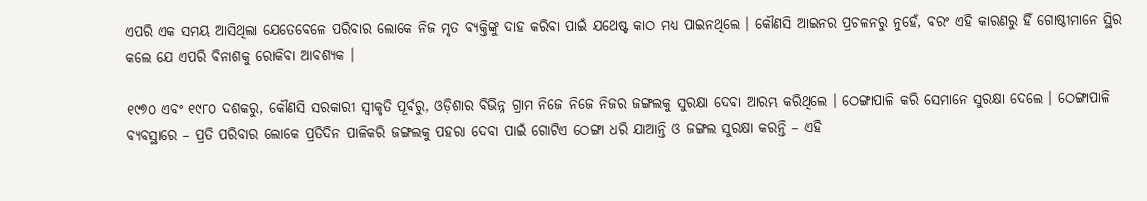ଏପରି ଏକ ସମୟ ଆସିଥିଲା ଯେତେବେଳେ ପରିବାର ଲୋକେ ନିଜ ମୃତ ବ୍ୟକ୍ତିଙ୍କୁ ଦାହ କରିବା ପାଇଁ ଯଥେଷ୍ଟ କାଠ ମଧ୍ୟ ପାଇନଥିଲେ । କୌଣସି ଆଇନର ପ୍ରଚଳନରୁ ନୁହେଁ, ବରଂ ଏହି କାରଣରୁ ହିଁ ଗୋଷ୍ଠୀମାନେ ସ୍ଥିର କଲେ ଯେ ଏପରି ବିନାଶକୁ ରୋକିବା ଆବଶ୍ୟକ ।

୧୯୭୦ ଏବଂ ୧୯୮୦ ଦଶକରୁ, କୌଣସି ସରକାରୀ ସ୍ୱୀକୃତି ପୂର୍ବରୁ, ଓଡ଼ିଶାର ବିଭିନ୍ନ ଗ୍ରାମ ନିଜେ ନିଜେ ନିଜର ଜଙ୍ଗଲକୁ ସୁରକ୍ଷା ଦେବା ଆରମ୍ଭ କରିଥିଲେ । ଠେଙ୍ଗାପାଳି କରି ସେମାନେ ସୁରକ୍ଷା ଦେଲେ । ଠେଙ୍ଗାପାଳି ବ୍ୟବସ୍ଥାରେ – ପ୍ରତି ପରିବାର ଲୋକେ ପ୍ରତିଦିନ ପାଳିକରି ଜଙ୍ଗଲକୁ ପହରା ଦେବା ପାଇଁ ଗୋଟିଏ ଠେଙ୍ଗା ଧରି ଯାଆନ୍ତି ଓ ଜଙ୍ଗଲ ସୁରକ୍ଷା କରନ୍ତି – ଏହି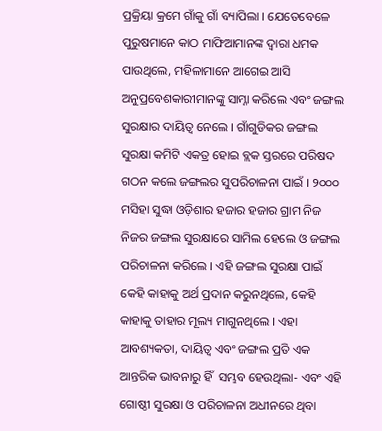ପ୍ରକ୍ରିୟା କ୍ରମେ ଗାଁକୁ ଗାଁ ବ୍ୟାପିଲା । ଯେତେବେଳେ ପୁରୁଷମାନେ କାଠ ମାଫିଆମାନଙ୍କ ଦ୍ୱାରା ଧମକ ପାଉଥିଲେ, ମହିଳାମାନେ ଆଗେଇ ଆସି ଅନୁପ୍ରବେଶକାରୀମାନଙ୍କୁ ସାମ୍ନା କରିଲେ ଏବଂ ଜଙ୍ଗଲ ସୁରକ୍ଷାର ଦାୟିତ୍ୱ ନେଲେ । ଗାଁଗୁଡିକର ଜଙ୍ଗଲ ସୁରକ୍ଷା କମିଟି ଏକତ୍ର ହୋଇ ବ୍ଲକ ସ୍ତରରେ ପରିଷଦ ଗଠନ କଲେ ଜଙ୍ଗଲର ସୁପରିଚାଳନା ପାଇଁ । ୨୦୦୦ ମସିହା ସୁଦ୍ଧା ଓଡ଼ିଶାର ହଜାର ହଜାର ଗ୍ରାମ ନିଜ ନିଜର ଜଙ୍ଗଲ ସୁରକ୍ଷାରେ ସାମିଲ ହେଲେ ଓ ଜଙ୍ଗଲ ପରିଚାଳନା କରିଲେ । ଏହି ଜଙ୍ଗଲ ସୁରକ୍ଷା ପାଇଁ କେହି କାହାକୁ ଅର୍ଥ ପ୍ରଦାନ କରୁନଥିଲେ, କେହି କାହାକୁ ତାହାର ମୂଲ୍ୟ ମାଗୁନଥିଲେ । ଏହା ଆବଶ୍ୟକତା, ଦାୟିତ୍ୱ ଏବଂ ଜଙ୍ଗଲ ପ୍ରତି ଏକ ଆନ୍ତରିକ ଭାବନାରୁ ହିଁ  ସମ୍ଭବ ହେଉଥିଲା- ଏବଂ ଏହି ଗୋଷ୍ଠୀ ସୁରକ୍ଷା ଓ ପରିଚାଳନା ଅଧୀନରେ ଥିବା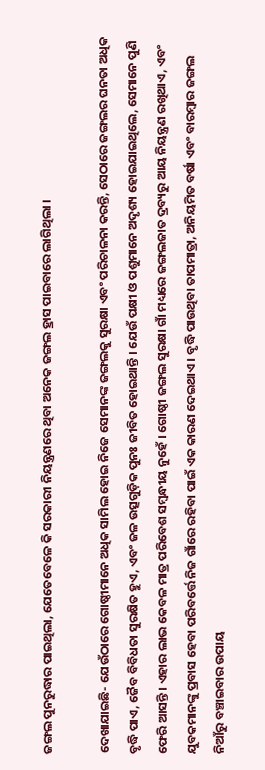ଜଙ୍ଗଲ ପୁନରୁଦ୍ଧାର ପାଇଥିଲା, ଯେତେବେଳେ କି ସରକାରୀ ନିୟନ୍ତ୍ରଣରେ ଥିବା ଅନେକ ଜଙ୍ଗଲ ହ୍ରାସ ପାଇବାରେ ଲାଗିଥିଲା ।

ଦେଖାଯାଇଛି- ଯେଉଁଠାରେ ଗୋଷ୍ଠୀମାନେ ଅଧିକ ସାମିଲ ହୋଇ ନିଜେ ସେମାନଙ୍କ ଜଙ୍ଗଲକୁ ସୁରକ୍ଷା ଏବଂ ପରିଚାଳନା କରନ୍ତି, ସେଠାରେ ଜଙ୍ଗଲର ଘନତା ଅଧିକ ବୃଦ୍ଧି ପାଏ, ଜୈବ ବିବିଧତା ସୁରକ୍ଷିତ ହୁଏ, ଏବଂ ଜଳ ଉତ୍ସଗୁଡ଼ିକ ପୁନଃ ଜୀବିତ ହୋଇଥାନ୍ତି । ଯେଉଁ ପକ୍ଷୀ ଓ ପଶୁମାନେ ଅଦୃଶ୍ୟ ହୋଇଯାଇଥିଲେ, ସେମାନେ ପୁଣି ଫେରି ଆସନ୍ତି । ଏହାର ଲାଭ କେବଳ ମାତ୍ର ପରିବେଶ ସମ୍ବନ୍ଧୀୟ ନୁହେଁ । ଗୋଷ୍ଠୀ ଜଙ୍ଗଲ ସୁରକ୍ଷା ଗାଁ ମଧ୍ୟରେ ଜଙ୍ଗଲଜାତ ଦ୍ରବ୍ୟରୁ ଆୟ ନିୟନ୍ତ୍ରଣ ରଖିଥାଏ, ଏବଂ ଯୁବକମାନଙ୍କୁ ପ୍ରବାସ ହେବା ପରିବର୍ତ୍ତେ ନିଜ ଗାଁରେ ରହିବା ପାଇଁ ଏକ କାରଣ ଦେଇଥାଏ । ବୃଦ୍ଧି ପାଉଥିବା ତାପମାତ୍ରା, ଅନିୟମିତ ବର୍ଷା ଏବଂ ବାରମ୍ବାର ଜଙ୍ଗଲ ନିଆଁରୁ ବଞ୍ଚାଇବାର ଉପାୟ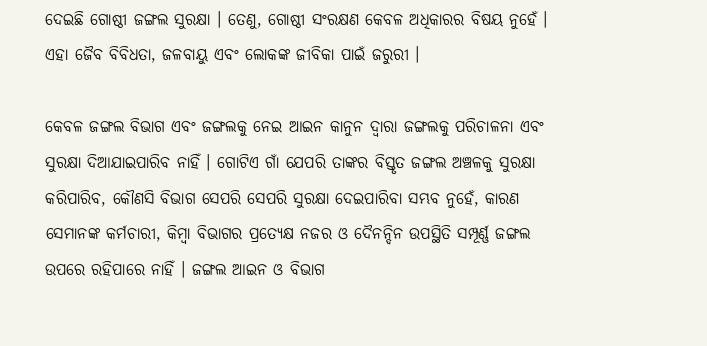ଦେଇଛି ଗୋଷ୍ଠୀ ଜଙ୍ଗଲ ସୁରକ୍ଷା । ତେଣୁ, ଗୋଷ୍ଠୀ ସଂରକ୍ଷଣ କେବଳ ଅଧିକାରର ବିଷୟ ନୁହେଁ । ଏହା ଜୈବ ବିବିଧତା, ଜଳବାୟୁ ଏବଂ ଲୋକଙ୍କ ଜୀବିକା ପାଇଁ ଜରୁରୀ ।

କେବଳ ଜଙ୍ଗଲ ବିଭାଗ ଏବଂ ଜଙ୍ଗଲକୁ ନେଇ ଆଇନ କାନୁନ ଦ୍ୱାରା ଜଙ୍ଗଲକୁ ପରିଚାଳନା ଏବଂ ସୁରକ୍ଷା ଦିଆଯାଇପାରିବ ନାହିଁ । ଗୋଟିଏ ଗାଁ ଯେପରି ତାଙ୍କର ବିସ୍ତୃତ ଜଙ୍ଗଲ ଅଞ୍ଚଳକୁ ସୁରକ୍ଷା କରିପାରିବ, କୌଣସି ବିଭାଗ ସେପରି ସେପରି ସୁରକ୍ଷା ଦେଇପାରିବା ସମ୍ଭବ ନୁହେଁ, କାରଣ ସେମାନଙ୍କ କର୍ମଚାରୀ, କିମ୍ବା ବିଭାଗର ପ୍ରତ୍ୟେକ୍ଷ ନଜର ଓ ଦୈନନ୍ଦିନ ଉପସ୍ଥିତି ସମ୍ପୂର୍ଣ୍ଣ ଜଙ୍ଗଲ ଉପରେ ରହିପାରେ ନାହିଁ । ଜଙ୍ଗଲ ଆଇନ ଓ ବିଭାଗ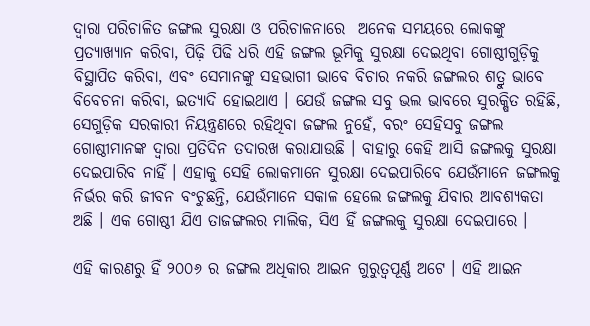ଦ୍ୱାରା ପରିଚାଳିତ ଜଙ୍ଗଲ ସୁରକ୍ଷା ଓ ପରିଚାଳନାରେ  ଅନେକ ସମୟରେ ଲୋକଙ୍କୁ ପ୍ରତ୍ୟାଖ୍ୟାନ କରିବା, ପିଢ଼ି ପିଢି ଧରି ଏହି ଜଙ୍ଗଲ ଭୂମିକୁ ସୁରକ୍ଷା ଦେଇଥିବା ଗୋଷ୍ଠୀଗୁଡ଼ିକୁ ବିସ୍ଥାପିତ କରିବା, ଏବଂ ସେମାନଙ୍କୁ ସହଭାଗୀ ଭାବେ ବିଚାର ନକରି ଜଙ୍ଗଲର ଶତ୍ରୁ ଭାବେ ବିବେଚନା କରିବା, ଇତ୍ୟାଦି ହୋଇଥାଏ । ଯେଉଁ ଜଙ୍ଗଲ ସବୁ ଭଲ ଭାବରେ ସୁରକ୍ଷିତ ରହିଛି, ସେଗୁଡ଼ିକ ସରକାରୀ ନିୟନ୍ତ୍ରଣରେ ରହିଥିବା ଜଙ୍ଗଲ ନୁହେଁ, ବରଂ ସେହିସବୁ ଜଙ୍ଗଲ ଗୋଷ୍ଠୀମାନଙ୍କ ଦ୍ୱାରା ପ୍ରତିଦିନ ତଦାରଖ କରାଯାଉଛି । ବାହାରୁ କେହି ଆସି ଜଙ୍ଗଲକୁ ସୁରକ୍ଷା ଦେଇପାରିବ ନାହିଁ । ଏହାକୁ ସେହି ଲୋକମାନେ ସୁରକ୍ଷା ଦେଇପାରିବେ ଯେଉଁମାନେ ଜଙ୍ଗଲକୁ ନିର୍ଭର କରି ଜୀବନ ବଂଚୁଛନ୍ତି, ଯେଉଁମାନେ ସକାଳ ହେଲେ ଜଙ୍ଗଲକୁ ଯିବାର ଆବଶ୍ୟକତା ଅଛି । ଏକ ଗୋଷ୍ଠୀ ଯିଏ ତାଜଙ୍ଗଲର ମାଲିକ, ସିଏ ହିଁ ଜଙ୍ଗଲକୁ ସୁରକ୍ଷା ଦେଇପାରେ ।

ଏହି କାରଣରୁ ହିଁ ୨୦୦୬ ର ଜଙ୍ଗଲ ଅଧିକାର ଆଇନ ଗୁରୁତ୍ୱପୂର୍ଣ୍ଣ ଅଟେ । ଏହି ଆଇନ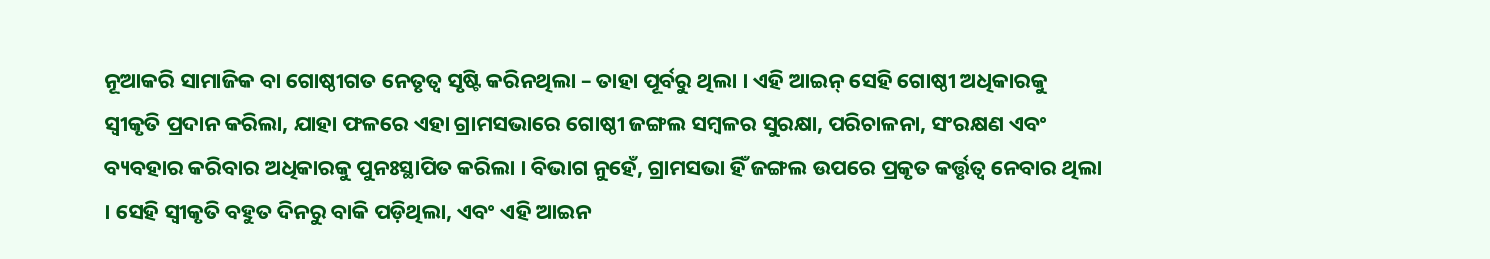ନୂଆକରି ସାମାଜିକ ବା ଗୋଷ୍ଠୀଗତ ନେତୃତ୍ୱ ସୃଷ୍ଟି କରିନଥିଲା – ତାହା ପୂର୍ବରୁ ଥିଲା । ଏହି ଆଇନ୍ ସେହି ଗୋଷ୍ଠୀ ଅଧିକାରକୁ ସ୍ୱୀକୃତି ପ୍ରଦାନ କରିଲା, ଯାହା ଫଳରେ ଏହା ଗ୍ରାମସଭାରେ ଗୋଷ୍ଠୀ ଜଙ୍ଗଲ ସମ୍ବଳର ସୁରକ୍ଷା, ପରିଚାଳନା, ସଂରକ୍ଷଣ ଏବଂ ବ୍ୟବହାର କରିବାର ଅଧିକାରକୁ ପୁନଃସ୍ଥାପିତ କରିଲା । ବିଭାଗ ନୁହେଁ, ଗ୍ରାମସଭା ହିଁ ଜଙ୍ଗଲ ଉପରେ ପ୍ରକୃତ କର୍ତ୍ତୃତ୍ୱ ନେବାର ଥିଲା । ସେହି ସ୍ୱୀକୃତି ବହୁତ ଦିନରୁ ବାକି ପଡ଼ିଥିଲା, ଏବଂ ଏହି ଆଇନ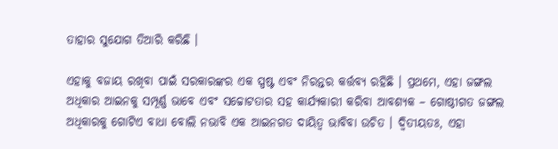ତାହାର ସୁଯୋଗ ତିଆରି କରିଛି ।

ଏହାକୁ ବଜାୟ ରଖିବା ପାଇଁ ସରକାରଙ୍କର ଏକ ସ୍ପଷ୍ଟ ଏବଂ ନିରନ୍ତର କର୍ତ୍ତବ୍ୟ ରହିଛି । ପ୍ରଥମେ, ଏହା ଜଙ୍ଗଲ ଅଧିକାର ଆଇନକୁ ସମ୍ପୂର୍ଣ୍ଣ ଭାବେ ଏବଂ ସଚ୍ଚୋଟତାର ସହ କାର୍ଯ୍ୟକାରୀ କରିବା ଆବଶ୍ୟକ – ଗୋଷ୍ଠୀଗତ ଜଙ୍ଗଲ ଅଧିକାରକୁ ଗୋଟିଏ ବାଧା ବୋଲି ନଭାବି ଏକ ଆଇନଗତ ଦାୟିତ୍ୱ ଭାବିବା ଉଚିତ । ଦ୍ୱିତୀୟତଃ, ଏହା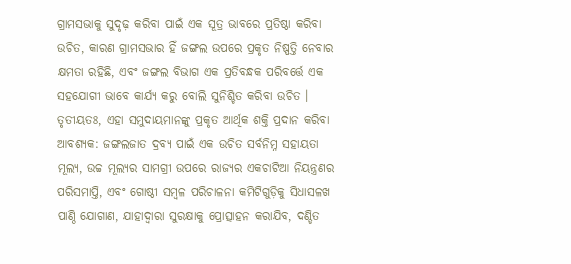ଗ୍ରାମସଭାକୁ ସୁଦୃଢ଼ କରିବା ପାଇଁ ଏକ ସୂତ୍ର ଭାବରେ ପ୍ରତିଷ୍ଠା କରିବା ଉଚିତ, କାରଣ ଗ୍ରାମସଭାର ହିଁ ଜଙ୍ଗଲ ଉପରେ ପ୍ରକୃତ ନିଷ୍ପତ୍ତି ନେବାର କ୍ଷମତା ରହିଛି, ଏବଂ ଜଙ୍ଗଲ ବିଭାଗ ଏକ ପ୍ରତିବନ୍ଧକ ପରିବର୍ତ୍ତେ ଏକ ସହଯୋଗୀ ଭାବେ କାର୍ଯ୍ୟ କରୁ ବୋଲି ସୁନିଶ୍ଚିତ କରିବା ଉଚିତ । ତୃତୀୟତଃ, ଏହା ସମୁଦାୟମାନଙ୍କୁ ପ୍ରକୃତ ଆର୍ଥିକ ଶକ୍ତି ପ୍ରଦାନ କରିବା ଆବଶ୍ୟକ: ଜଙ୍ଗଲଜାତ ଦ୍ରବ୍ୟ ପାଇଁ ଏକ ଉଚିତ ସର୍ବନିମ୍ନ ସହାୟତା ମୂଲ୍ୟ, ଉଚ୍ଚ ମୂଲ୍ୟର ସାମଗ୍ରୀ ଉପରେ ରାଜ୍ୟର ଏକଚାଟିଆ ନିୟନ୍ତ୍ରଣର ପରିସମାପ୍ତି, ଏବଂ ଗୋଷ୍ଠୀ ସମ୍ବଳ ପରିଚାଳନା କମିଟିଗୁଡ଼ିକୁ ସିଧାସଳଖ ପାଣ୍ଠି ଯୋଗାଣ, ଯାହାଦ୍ୱାରା ସୁରକ୍ଷାକୁ ପ୍ରୋତ୍ସାହନ କରାଯିବ, ଦଣ୍ଡିତ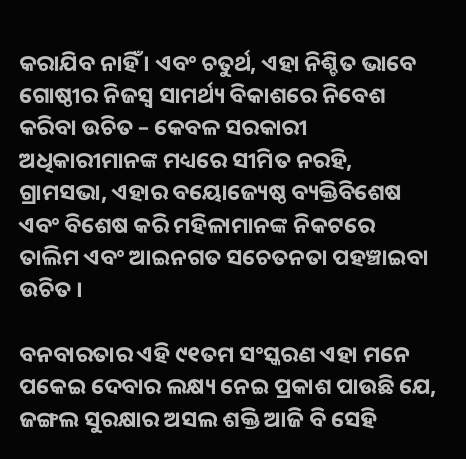କରାଯିବ ନାହିଁ । ଏବଂ ଚତୁର୍ଥ, ଏହା ନିଶ୍ଚିତ ଭାବେ ଗୋଷ୍ଠୀର ନିଜସ୍ୱ ସାମର୍ଥ୍ୟ ବିକାଶରେ ନିବେଶ କରିବା ଉଚିତ – କେବଳ ସରକାରୀ ଅଧିକାରୀମାନଙ୍କ ମଧ୍ୟରେ ସୀମିତ ନରହି, ଗ୍ରାମସଭା, ଏହାର ବୟୋଜ୍ୟେଷ୍ଠ ବ୍ୟକ୍ତିବିଶେଷ ଏବଂ ବିଶେଷ କରି ମହିଳାମାନଙ୍କ ନିକଟରେ ତାଲିମ ଏବଂ ଆଇନଗତ ସଚେତନତା ପହଞ୍ଚାଇବା ଉଚିତ ।

ବନବାରତାର ଏହି ୯୧ତମ ସଂସ୍କରଣ ଏହା ମନେ ପକେଇ ଦେବାର ଲକ୍ଷ୍ୟ ନେଇ ପ୍ରକାଶ ପାଉଛି ଯେ, ଜଙ୍ଗଲ ସୁରକ୍ଷାର ଅସଲ ଶକ୍ତି ଆଜି ବି ସେହି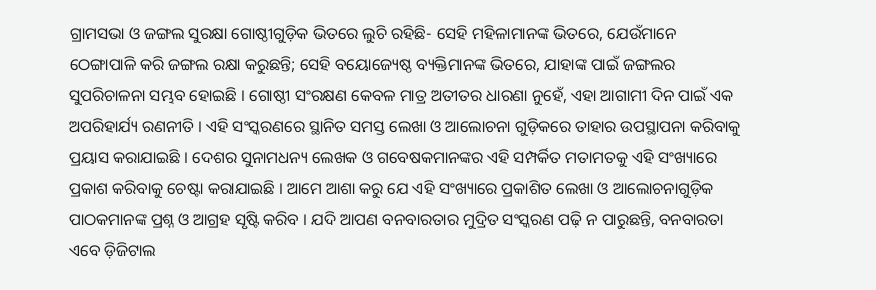ଗ୍ରାମସଭା ଓ ଜଙ୍ଗଲ ସୁରକ୍ଷା ଗୋଷ୍ଠୀଗୁଡ଼ିକ ଭିତରେ ଲୁଚି ରହିଛି- ସେହି ମହିଳାମାନଙ୍କ ଭିତରେ, ଯେଉଁମାନେ ଠେଙ୍ଗାପାଳି କରି ଜଙ୍ଗଲ ରକ୍ଷା କରୁଛନ୍ତି; ସେହି ବୟୋଜ୍ୟେଷ୍ଠ ବ୍ୟକ୍ତିମାନଙ୍କ ଭିତରେ, ଯାହାଙ୍କ ପାଇଁ ଜଙ୍ଗଲର ସୁପରିଚାଳନା ସମ୍ଭବ ହୋଇଛି । ଗୋଷ୍ଠୀ ସଂରକ୍ଷଣ କେବଳ ମାତ୍ର ଅତୀତର ଧାରଣା ନୁହେଁ, ଏହା ଆଗାମୀ ଦିନ ପାଇଁ ଏକ ଅପରିହାର୍ଯ୍ୟ ରଣନୀତି । ଏହି ସଂସ୍କରଣରେ ସ୍ଥାନିତ ସମସ୍ତ ଲେଖା ଓ ଆଲୋଚନା ଗୁଡ଼ିକରେ ତାହାର ଉପସ୍ଥାପନା କରିବାକୁ ପ୍ରୟାସ କରାଯାଇଛି । ଦେଶର ସୁନାମଧନ୍ୟ ଲେଖକ ଓ ଗବେଷକମାନଙ୍କର ଏହି ସମ୍ପର୍କିତ ମତାମତକୁ ଏହି ସଂଖ୍ୟାରେ ପ୍ରକାଶ କରିବାକୁ ଚେଷ୍ଟା କରାଯାଇଛି । ଆମେ ଆଶା କରୁ ଯେ ଏହି ସଂଖ୍ୟାରେ ପ୍ରକାଶିତ ଲେଖା ଓ ଆଲୋଚନାଗୁଡ଼ିକ ପାଠକମାନଙ୍କ ପ୍ରଶ୍ନ ଓ ଆଗ୍ରହ ସୃଷ୍ଟି କରିବ । ଯଦି ଆପଣ ବନବାରତାର ମୁଦ୍ରିତ ସଂସ୍କରଣ ପଢ଼ି ନ ପାରୁଛନ୍ତି, ବନବାରତା ଏବେ ଡ଼ିଜିଟାଲ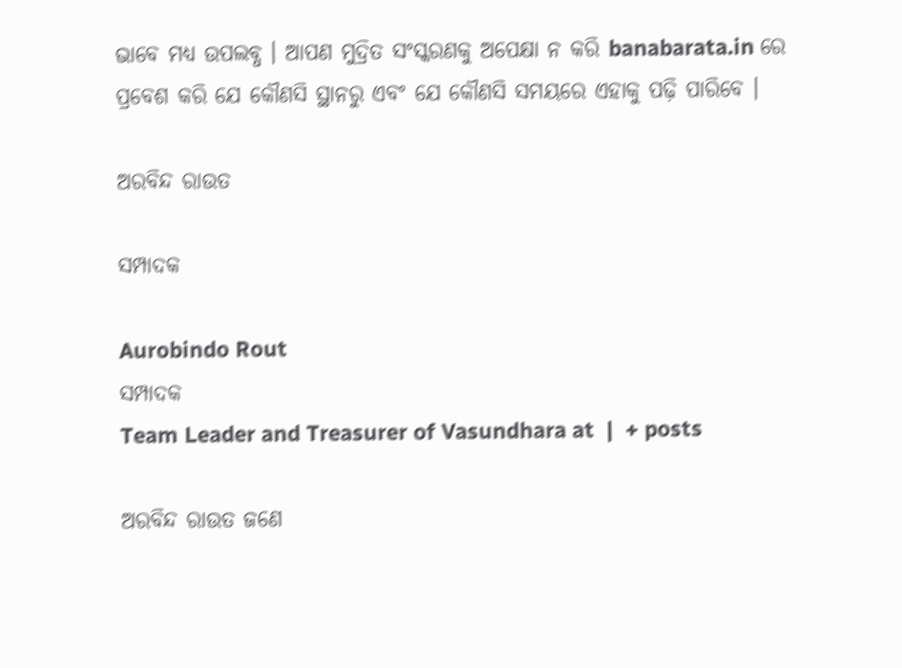ଭାବେ ମଧ୍ୟ ଉପଲବ୍ଧ । ଆପଣ ମୁଦ୍ରିତ ସଂସ୍କରଣକୁ ଅପେକ୍ଷା ନ କରି banabarata.in ରେ ପ୍ରବେଶ କରି ଯେ କୌଣସି ସ୍ଥାନରୁ ଏବଂ ଯେ କୌଣସି ସମୟରେ ଏହାକୁ ପଢ଼ି ପାରିବେ ।

ଅରବିନ୍ଦ ରାଉତ

ସମ୍ପାଦକ

Aurobindo Rout
ସମ୍ପାଦକ
Team Leader and Treasurer of Vasundhara at  |  + posts

ଅରବିନ୍ଦ ରାଉତ ଜଣେ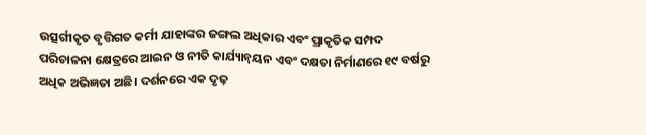ଉତ୍ସର୍ଗୀକୃତ ବୃତ୍ତିଗତ କର୍ମୀ ଯାହାଙ୍କର ଜଙ୍ଗଲ ଅଧିକାର ଏବଂ ପ୍ରାକୃତିକ ସମ୍ପଦ ପରିଚାଳନା କ୍ଷେତ୍ରରେ ଆଇନ ଓ ନୀତି କାର୍ଯ୍ୟାନ୍ୱୟନ ଏବଂ ଦକ୍ଷତା ନିର୍ମାଣରେ ୧୯ ବର୍ଷରୁ ଅଧିକ ଅଭିଜ୍ଞତା ଅଛି। ଦର୍ଶନରେ ଏକ ଦୃଢ଼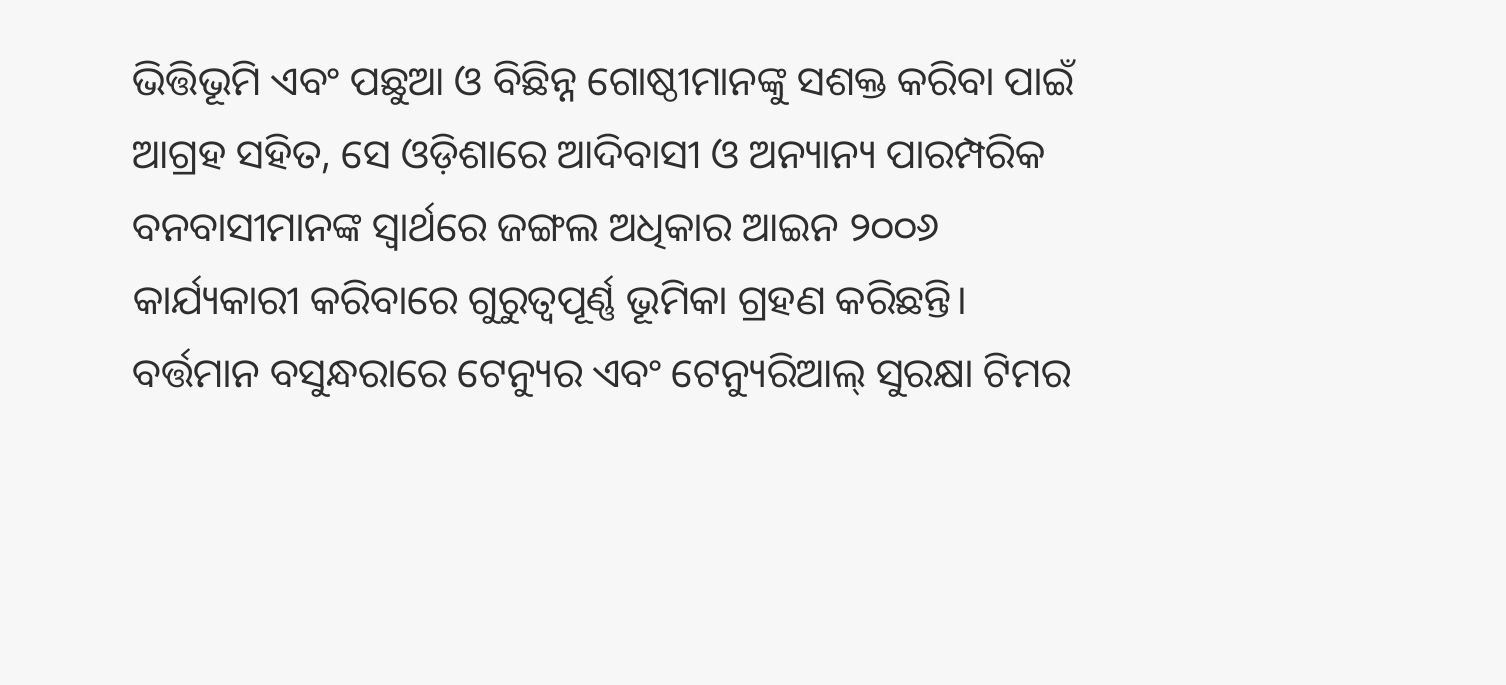ଭିତ୍ତିଭୂମି ଏବଂ ପଛୁଆ ଓ ବିଛିନ୍ନ ଗୋଷ୍ଠୀମାନଙ୍କୁ ସଶକ୍ତ କରିବା ପାଇଁ ଆଗ୍ରହ ସହିତ, ସେ ଓଡ଼ିଶାରେ ଆଦିବାସୀ ଓ ଅନ୍ୟାନ୍ୟ ପାରମ୍ପରିକ ବନବାସୀମାନଙ୍କ ସ୍ଵାର୍ଥରେ ଜଙ୍ଗଲ ଅଧିକାର ଆଇନ ୨୦୦୬ କାର୍ଯ୍ୟକାରୀ କରିବାରେ ଗୁରୁତ୍ୱପୂର୍ଣ୍ଣ ଭୂମିକା ଗ୍ରହଣ କରିଛନ୍ତି। ବର୍ତ୍ତମାନ ବସୁନ୍ଧରାରେ ଟେନ୍ୟୁର ଏବଂ ଟେନ୍ୟୁରିଆଲ୍ ସୁରକ୍ଷା ଟିମର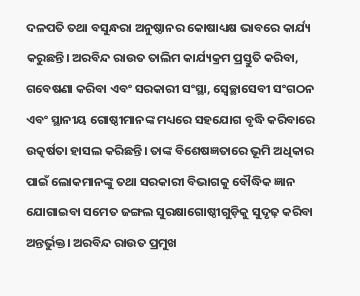ଦଳପତି ତଥା ବସୁନ୍ଧରା ଅନୁଷ୍ଠାନର କୋଷାଧ୍ୟକ୍ଷ ଭାବରେ କାର୍ଯ୍ୟ କରୁଛନ୍ତି। ଅରବିନ୍ଦ ରାଉତ ତାଲିମ କାର୍ଯ୍ୟକ୍ରମ ପ୍ରସ୍ତୁତି କରିବା, ଗବେଷଣା କରିବା ଏବଂ ସରକାରୀ ସଂସ୍ଥା, ସ୍ଵେଚ୍ଛାସେବୀ ସଂଗଠନ ଏବଂ ସ୍ଥାନୀୟ ଗୋଷ୍ଠୀମାନଙ୍କ ମଧ୍ୟରେ ସହଯୋଗ ବୃଦ୍ଧି କରିବାରେ ଉତ୍କର୍ଷତା ହାସଲ କରିଛନ୍ତି। ତାଙ୍କ ବିଶେଷଜ୍ଞତାରେ ଭୂମି ଅଧିକାର ପାଇଁ ଲୋକମାନଙ୍କୁ ତଥା ସରକାରୀ ବିଭାଗକୁ ବୌଦ୍ଧିକ ଜ୍ଞାନ ଯୋଗାଇବା ସମେତ ଜଙ୍ଗଲ ସୁରକ୍ଷାଗୋଷ୍ଠୀଗୁଡ଼ିକୁ ସୁଦୃଢ଼ କରିବା ଅନ୍ତର୍ଭୁକ୍ତ। ଅରବିନ୍ଦ ରାଉତ ପ୍ରମୁଖ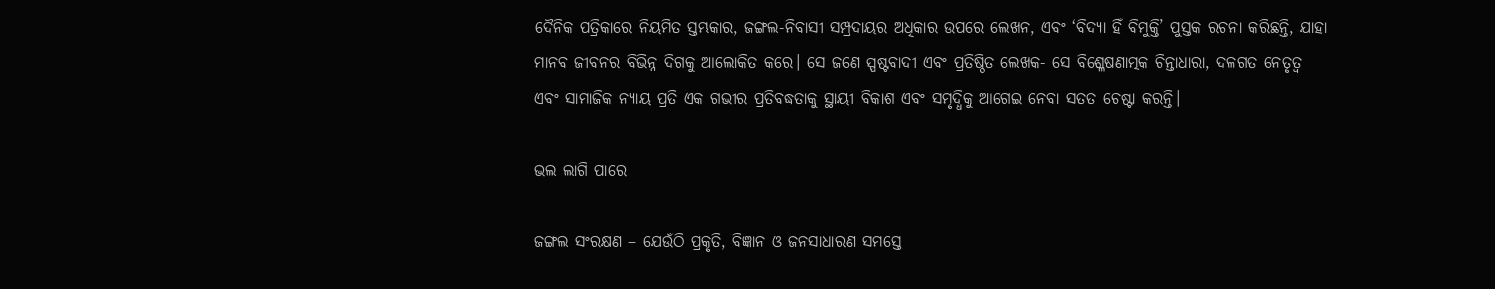ଦୈନିକ ପତ୍ରିକାରେ ନିୟମିତ ସ୍ତମ୍ଭକାର, ଜଙ୍ଗଲ-ନିବାସୀ ସମ୍ପ୍ରଦାୟର ଅଧିକାର ଉପରେ ଲେଖନ, ଏବଂ ‘ବିଦ୍ୟା ହିଁ ବିମୁକ୍ତି’ ପୁସ୍ତକ ରଚନା କରିଛନ୍ତି, ଯାହା ମାନବ ଜୀବନର ବିଭିନ୍ନ ଦିଗକୁ ଆଲୋକିତ କରେ। ସେ ଜଣେ ସ୍ପଷ୍ଟବାଦୀ ଏବଂ ପ୍ରତିଷ୍ଠିତ ଲେଖକ- ସେ ବିଶ୍ଳେଷଣାତ୍ମକ ଚିନ୍ତାଧାରା, ଦଳଗତ ନେତୃତ୍ୱ ଏବଂ ସାମାଜିକ ନ୍ୟାୟ ପ୍ରତି ଏକ ଗଭୀର ପ୍ରତିବଦ୍ଧତାକୁ ସ୍ଥାୟୀ ବିକାଶ ଏବଂ ସମୃଦ୍ଧିକୁ ଆଗେଇ ନେବା ସତତ ଚେଷ୍ଟା କରନ୍ତି।

ଭଲ ଲାଗି ପାରେ

ଜଙ୍ଗଲ ସଂରକ୍ଷଣ – ଯେଉଁଠି ପ୍ରକୃତି, ବିଜ୍ଞାନ ଓ ଜନସାଧାରଣ ସମସ୍ତେ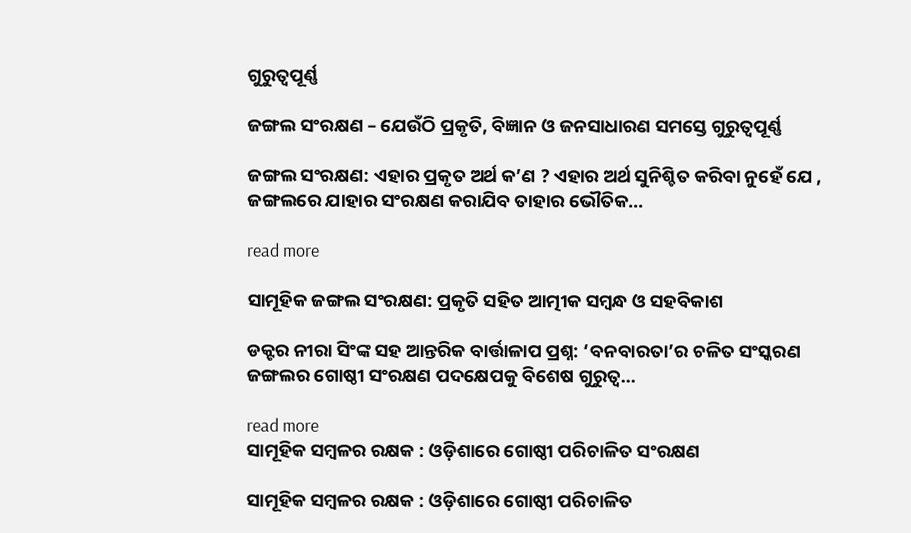ଗୁରୁତ୍ୱପୂର୍ଣ୍ଣ

ଜଙ୍ଗଲ ସଂରକ୍ଷଣ – ଯେଉଁଠି ପ୍ରକୃତି, ବିଜ୍ଞାନ ଓ ଜନସାଧାରଣ ସମସ୍ତେ ଗୁରୁତ୍ୱପୂର୍ଣ୍ଣ

ଜଙ୍ଗଲ ସଂରକ୍ଷଣ: ଏହାର ପ୍ରକୃତ ଅର୍ଥ କ’ଣ ? ଏହାର ଅର୍ଥ ସୁନିଶ୍ଚିତ କରିବା ନୁହେଁ ଯେ , ଜଙ୍ଗଲରେ ଯାହାର ସଂରକ୍ଷଣ କରାଯିବ ତାହାର ଭୌତିକ...

read more

ସାମୂହିକ ଜଙ୍ଗଲ ସଂରକ୍ଷଣ: ପ୍ରକୃତି ସହିତ ଆତ୍ମୀକ ସମ୍ବନ୍ଧ ଓ ସହବିକାଶ

ଡକ୍ଟର ନୀରା ସିଂଙ୍କ ସହ ଆନ୍ତରିକ ବାର୍ତ୍ତାଳାପ ପ୍ରଶ୍ନ: ‘ବନବାରତା’ର ଚଳିତ ସଂସ୍କରଣ ଜଙ୍ଗଲର ଗୋଷ୍ଠୀ ସଂରକ୍ଷଣ ପଦକ୍ଷେପକୁ ବିଶେଷ ଗୁରୁତ୍ୱ...

read more
ସାମୂହିକ ସମ୍ବଳର ରକ୍ଷକ : ଓଡ଼ିଶାରେ ଗୋଷ୍ଠୀ ପରିଚାଳିତ ସଂରକ୍ଷଣ

ସାମୂହିକ ସମ୍ବଳର ରକ୍ଷକ : ଓଡ଼ିଶାରେ ଗୋଷ୍ଠୀ ପରିଚାଳିତ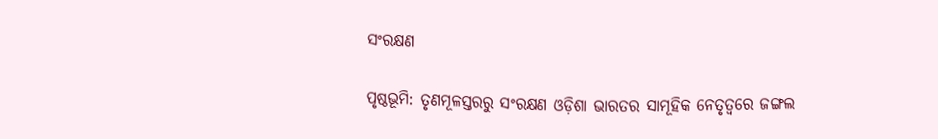ସଂରକ୍ଷଣ

ପୃଷ୍ଠଭୂମି: ତୃଣମୂଳସ୍ତରରୁ ସଂରକ୍ଷଣ ଓଡ଼ିଶା ଭାରତର ସାମୂହିକ ନେତୃତ୍ୱରେ ଜଙ୍ଗଲ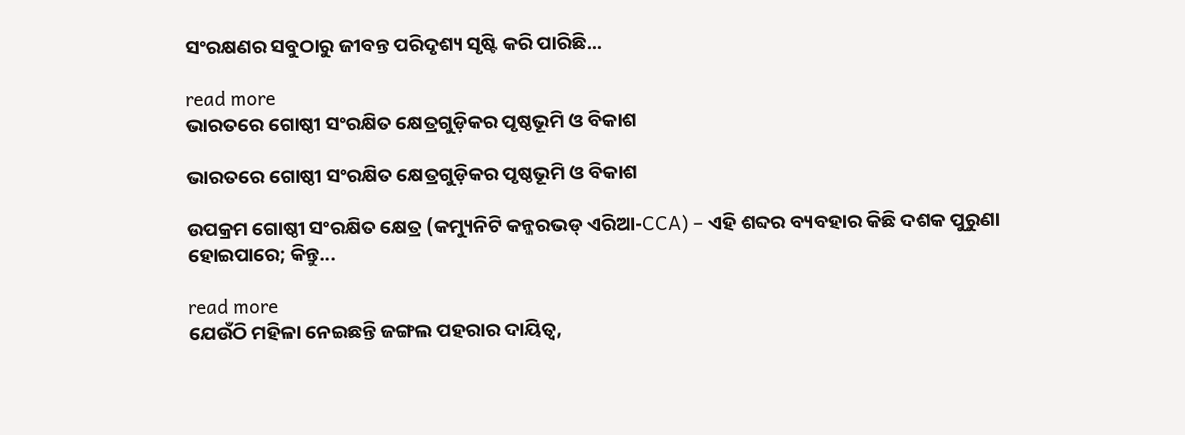ସଂରକ୍ଷଣର ସବୁଠାରୁ ଜୀବନ୍ତ ପରିଦୃଶ୍ୟ ସୃଷ୍ଟି କରି ପାରିଛି...

read more
ଭାରତରେ ଗୋଷ୍ଠୀ ସଂରକ୍ଷିତ କ୍ଷେତ୍ରଗୁଡ଼ିକର ପୃଷ୍ଠଭୂମି ଓ ବିକାଶ

ଭାରତରେ ଗୋଷ୍ଠୀ ସଂରକ୍ଷିତ କ୍ଷେତ୍ରଗୁଡ଼ିକର ପୃଷ୍ଠଭୂମି ଓ ବିକାଶ

ଉପକ୍ରମ ଗୋଷ୍ଠୀ ସଂରକ୍ଷିତ କ୍ଷେତ୍ର (କମ୍ୟୁନିଟି କନ୍ଜରଭଡ୍ ଏରିଆ-CCA) – ଏହି ଶବ୍ଦର ବ୍ୟବହାର କିଛି ଦଶକ ପୁରୁଣା ହୋଇପାରେ; କିନ୍ତୁ...

read more
ଯେଉଁଠି ମହିଳା ନେଇଛନ୍ତି ଜଙ୍ଗଲ ପହରାର ଦାୟିତ୍ୱ,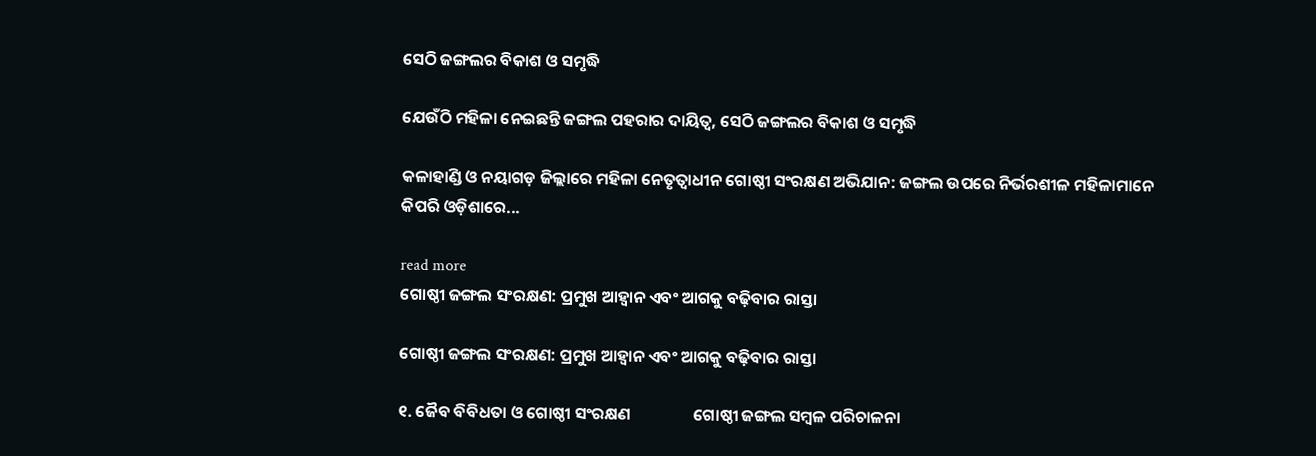ସେଠି ଜଙ୍ଗଲର ବିକାଶ ଓ ସମୃଦ୍ଧି

ଯେଉଁଠି ମହିଳା ନେଇଛନ୍ତି ଜଙ୍ଗଲ ପହରାର ଦାୟିତ୍ୱ, ସେଠି ଜଙ୍ଗଲର ବିକାଶ ଓ ସମୃଦ୍ଧି

କଳାହାଣ୍ଡି ଓ ନୟାଗଡ଼ ଜିଲ୍ଲାରେ ମହିଳା ନେତୃତ୍ୱାଧୀନ ଗୋଷ୍ଠୀ ସଂରକ୍ଷଣ ଅଭିଯାନ: ଜଙ୍ଗଲ ଉପରେ ନିର୍ଭରଶୀଳ ମହିଳାମାନେ କିପରି ଓଡ଼ିଶାରେ...

read more
ଗୋଷ୍ଠୀ ଜଙ୍ଗଲ ସଂରକ୍ଷଣ: ପ୍ରମୁଖ ଆହ୍ୱାନ ଏବଂ ଆଗକୁ ବଢ଼ିବାର ରାସ୍ତା

ଗୋଷ୍ଠୀ ଜଙ୍ଗଲ ସଂରକ୍ଷଣ: ପ୍ରମୁଖ ଆହ୍ୱାନ ଏବଂ ଆଗକୁ ବଢ଼ିବାର ରାସ୍ତା

୧. ଜୈବ ବିବିଧତା ଓ ଗୋଷ୍ଠୀ ସଂରକ୍ଷଣ                 ଗୋଷ୍ଠୀ ଜଙ୍ଗଲ ସମ୍ବଳ ପରିଚାଳନା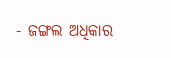- ଜଙ୍ଗଲ ଅଧିକାର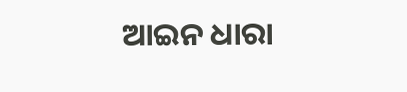ଆଇନ ଧାରା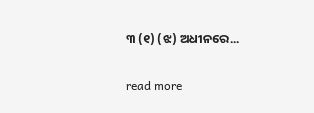୩ (୧) (ଝ) ଅଧୀନରେ...

read more